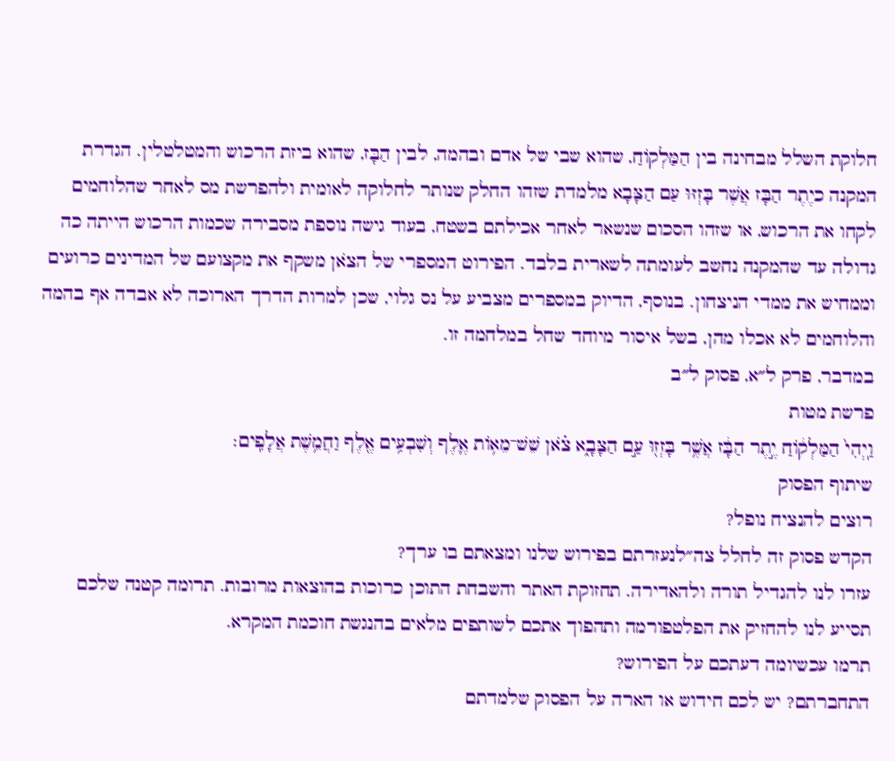חלוקת השלל מבחינה בין הַמַּלְקוֹחַ, שהוא שבי של אדם ובהמה, לבין הַבָּז, שהוא ביזת הרכוש והמטלטלין. הגדרת המקנה כיֶתֶר הַבָּז אֲשֶׁר בָּזְזּוּ עַם הַצָּבָא מלמדת שזהו החלק שנותר לחלוקה לאומית ולהפרשת מס לאחר שהלוחמים לקחו את הרכוש, או שזהו הסכום שנשאר לאחר אכילתם בשטח, בעוד גישה נוספת מסבירה שכמות הרכוש הייתה כה גדולה עד שהמקנה נחשב לעומתה לשארית בלבד. הפירוט המספרי של הצֹאן משקף את מקצועם של המדינים כרועים וממחיש את ממדי הניצחון. בנוסף, הדיוק במספרים מצביע על נס גלוי, שכן למרות הדרך הארוכה לא אבדה אף בהמה והלוחמים לא אכלו מהן, בשל איסור מיוחד שחל במלחמה זו.
במדבר, פרק ל״א, פסוק ל״ב
פרשת מטות
וַֽיְהִי֙ הַמַּלְק֔וֹחַ יֶ֣תֶר הַבָּ֔ז אֲשֶׁ֥ר בָּזְז֖וּ עַ֣ם הַצָּבָ֑א צֹ֗אן שֵׁשׁ־מֵא֥וֹת אֶ֛לֶף וְשִׁבְעִ֥ים אֶ֖לֶף וַחֲמֵ֥שֶׁת אֲלָפִֽים׃
שיתוף הפסוק
רוצים להנציח נופל?
הקדש פסוק זה לחלל צה״לנעזרתם בפירוש שלנו ומצאתם בו ערך?
עזרו לנו להגדיל תורה ולהאדירה. תחזוקת האתר והשבחת התוכן כרוכות בהוצאות מרובות. תרומה קטנה שלכם תסייע לנו להחזיק את הפלטפורמה ותהפוך אתכם לשותפים מלאים בהנגשת חוכמת המקרא.
תרמו עכשיומה דעתכם על הפירוש?
התחברתם? יש לכם חידוש או הארה על הפסוק שלמדתם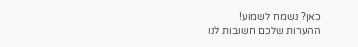כאן? נשמח לשמוע!
ההערות שלכם חשובות לנו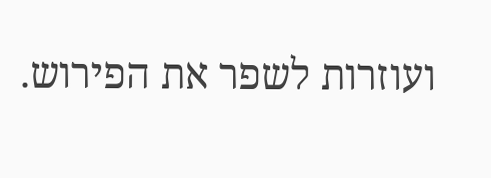ועוזרות לשפר את הפירוש.